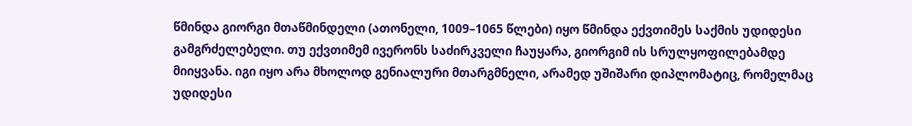წმინდა გიორგი მთაწმინდელი (ათონელი, 1009–1065 წლები) იყო წმინდა ექვთიმეს საქმის უდიდესი გამგრძელებელი. თუ ექვთიმემ ივერონს საძირკველი ჩაუყარა, გიორგიმ ის სრულყოფილებამდე მიიყვანა. იგი იყო არა მხოლოდ გენიალური მთარგმნელი, არამედ უშიშარი დიპლომატიც, რომელმაც უდიდესი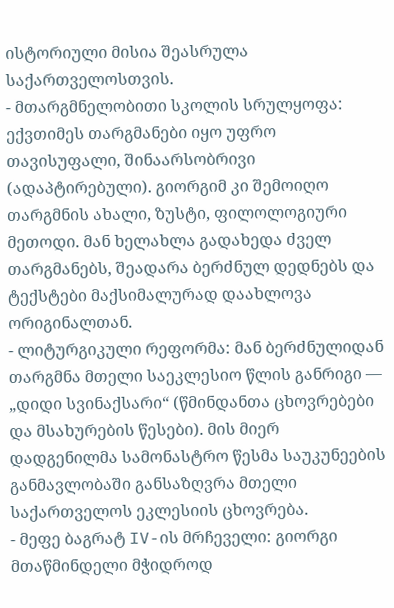ისტორიული მისია შეასრულა საქართველოსთვის.
- მთარგმნელობითი სკოლის სრულყოფა: ექვთიმეს თარგმანები იყო უფრო თავისუფალი, შინაარსობრივი (ადაპტირებული). გიორგიმ კი შემოიღო თარგმნის ახალი, ზუსტი, ფილოლოგიური მეთოდი. მან ხელახლა გადახედა ძველ თარგმანებს, შეადარა ბერძნულ დედნებს და ტექსტები მაქსიმალურად დაახლოვა ორიგინალთან.
- ლიტურგიკული რეფორმა: მან ბერძნულიდან თარგმნა მთელი საეკლესიო წლის განრიგი — „დიდი სვინაქსარი“ (წმინდანთა ცხოვრებები და მსახურების წესები). მის მიერ დადგენილმა სამონასტრო წესმა საუკუნეების განმავლობაში განსაზღვრა მთელი საქართველოს ეკლესიის ცხოვრება.
- მეფე ბაგრატ IV-ის მრჩეველი: გიორგი მთაწმინდელი მჭიდროდ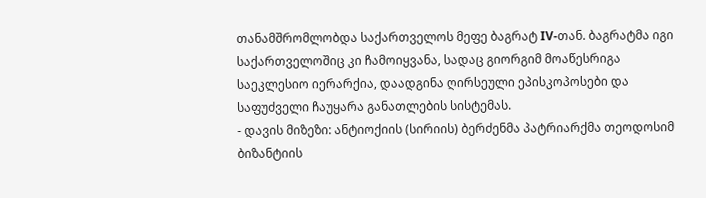თანამშრომლობდა საქართველოს მეფე ბაგრატ IV-თან. ბაგრატმა იგი საქართველოშიც კი ჩამოიყვანა, სადაც გიორგიმ მოაწესრიგა საეკლესიო იერარქია, დაადგინა ღირსეული ეპისკოპოსები და საფუძველი ჩაუყარა განათლების სისტემას.
- დავის მიზეზი: ანტიოქიის (სირიის) ბერძენმა პატრიარქმა თეოდოსიმ ბიზანტიის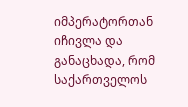იმპერატორთან იჩივლა და განაცხადა, რომ საქართველოს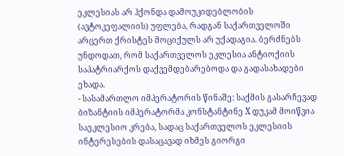ეკლესიას არ ჰქონდა დამოუკიდებლობის (ავტოკეფალიის) უფლება, რადგან საქართველოში არცერთ ქრისტეს მოციქულს არ უქადაგია. ბერძნებს უნდოდათ, რომ საქართველოს ეკლესია ანტიოქიის საპატრიარქოს დაქვემდებარებოდა და გადასახადები ეხადა.
- სასამართლო იმპერატორის წინაშე: საქმის გასარჩევად ბიზანტიის იმპერატორმა კონსტანტინე X დუკამ მოიწვია საეკლესიო კრება, სადაც საქართველოს ეკლესიის ინტერესების დასაცავად იხმეს გიორგი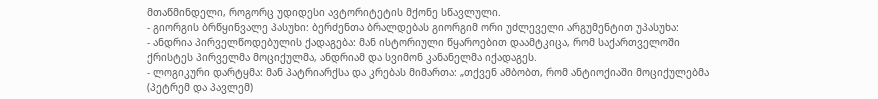მთაწმინდელი, როგორც უდიდესი ავტორიტეტის მქონე სწავლული.
- გიორგის ბრწყინვალე პასუხი: ბერძენთა ბრალდებას გიორგიმ ორი უძლეველი არგუმენტით უპასუხა:
- ანდრია პირველწოდებულის ქადაგება: მან ისტორიული წყაროებით დაამტკიცა, რომ საქართველოში ქრისტეს პირველმა მოციქულმა, ანდრიამ და სვიმონ კანანელმა იქადაგეს.
- ლოგიკური დარტყმა: მან პატრიარქსა და კრებას მიმართა: „თქვენ ამბობთ, რომ ანტიოქიაში მოციქულებმა (პეტრემ და პავლემ)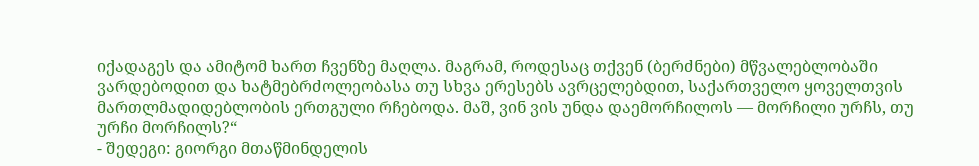იქადაგეს და ამიტომ ხართ ჩვენზე მაღლა. მაგრამ, როდესაც თქვენ (ბერძნები) მწვალებლობაში ვარდებოდით და ხატმებრძოლეობასა თუ სხვა ერესებს ავრცელებდით, საქართველო ყოველთვის მართლმადიდებლობის ერთგული რჩებოდა. მაშ, ვინ ვის უნდა დაემორჩილოს — მორჩილი ურჩს, თუ ურჩი მორჩილს?“
- შედეგი: გიორგი მთაწმინდელის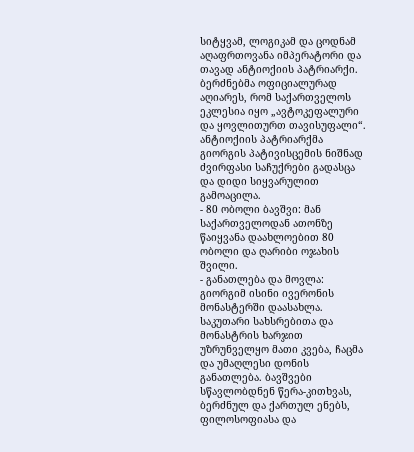სიტყვამ, ლოგიკამ და ცოდნამ აღაფრთოვანა იმპერატორი და თავად ანტიოქიის პატრიარქი. ბერძნებმა ოფიციალურად აღიარეს, რომ საქართველოს ეკლესია იყო „ავტოკეფალური და ყოვლითურთ თავისუფალი“. ანტიოქიის პატრიარქმა გიორგის პატივისცემის ნიშნად ძვირფასი საჩუქრები გადასცა და დიდი სიყვარულით გამოაცილა.
- 80 ობოლი ბავშვი: მან საქართველოდან ათონზე წაიყვანა დაახლოებით 80 ობოლი და ღარიბი ოჯახის შვილი.
- განათლება და მოვლა: გიორგიმ ისინი ივერონის მონასტერში დაასახლა. საკუთარი სახსრებითა და მონასტრის ხარჯით უზრუნველყო მათი კვება, ჩაცმა და უმაღლესი დონის განათლება. ბავშვები სწავლობდნენ წერა-კითხვას, ბერძნულ და ქართულ ენებს, ფილოსოფიასა და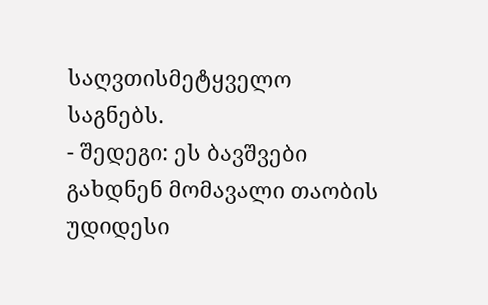საღვთისმეტყველო საგნებს.
- შედეგი: ეს ბავშვები გახდნენ მომავალი თაობის უდიდესი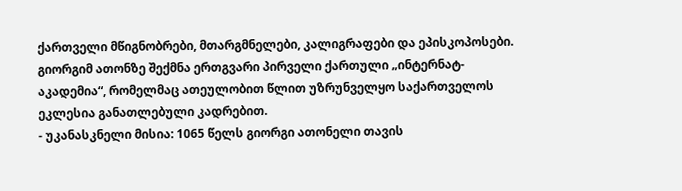ქართველი მწიგნობრები, მთარგმნელები, კალიგრაფები და ეპისკოპოსები. გიორგიმ ათონზე შექმნა ერთგვარი პირველი ქართული „ინტერნატ-აკადემია“, რომელმაც ათეულობით წლით უზრუნველყო საქართველოს ეკლესია განათლებული კადრებით.
- უკანასკნელი მისია: 1065 წელს გიორგი ათონელი თავის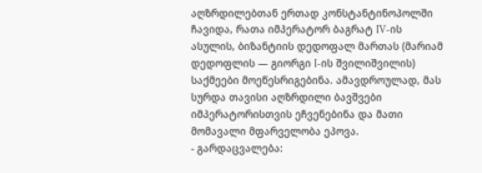აღზრდილებთან ერთად კონსტანტინოპოლში ჩავიდა, რათა იმპერატორ ბაგრატ IV-ის ასულის, ბიზანტიის დედოფალ მართას (მარიამ დედოფლის — გიორგი I-ის შვილიშვილის) საქმეები მოეწესრიგებინა. ამავდროულად, მას სურდა თავისი აღზრდილი ბავშვები იმპერატორისთვის ეჩვენებინა და მათი მომავალი მფარველობა ეპოვა.
- გარდაცვალება: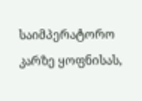საიმპერატორო კარზე ყოფნისას,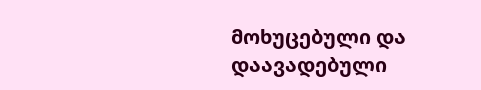მოხუცებული და დაავადებული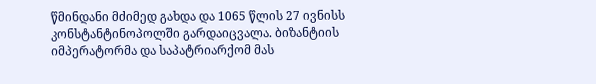წმინდანი მძიმედ გახდა და 1065 წლის 27 ივნისს კონსტანტინოპოლში გარდაიცვალა. ბიზანტიის იმპერატორმა და საპატრიარქომ მას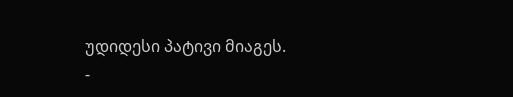უდიდესი პატივი მიაგეს.
-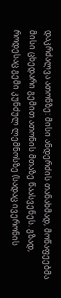დაკრძალვა ათონზე: მისი ანდერძის თანახმად, მოწაფეებმა მისი ცხედარი გემით ათონის მთაზე წაასვენეს. გზად, როდესაც გემი კუნძულ ლემნოსზე (სადაც ივერონის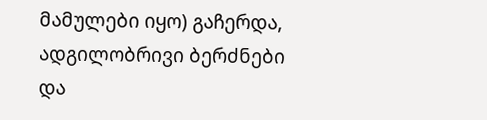მამულები იყო) გაჩერდა, ადგილობრივი ბერძნები და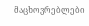მაცხოვრებლები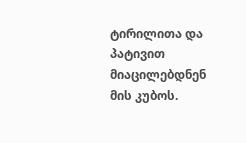ტირილითა და პატივით მიაცილებდნენ მის კუბოს.